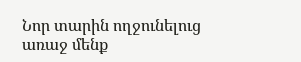Նոր տարին ողջունելուց առաջ մենք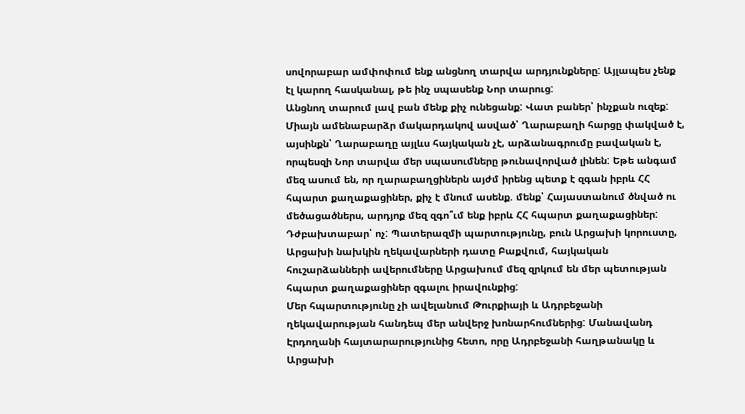սովորաբար ամփոփում ենք անցնող տարվա արդյունքները: Այլապես չենք էլ կարող հասկանալ, թե ինչ սպասենք Նոր տարուց:
Անցնող տարում լավ բան մենք քիչ ունեցանք: Վատ բաներ՝ ինչքան ուզեք: Միայն ամենաբարձր մակարդակով ասված՝ Ղարաբաղի հարցը փակված է, այսինքն՝ Ղարաբաղը այլևս հայկական չէ, արձանագրումը բավական է, որպեսզի Նոր տարվա մեր սպասումները թունավորված լինեն: Եթե անգամ մեզ ասում են, որ ղարաբաղցիներն այժմ իրենց պետք է զգան իբրև ՀՀ հպարտ քաղաքացիներ, քիչ է մնում ասենք. մենք՝ Հայաստանում ծնված ու մեծացածներս, արդյոք մեզ զգո՞ւմ ենք իբրև ՀՀ հպարտ քաղաքացիներ: Դժբախտաբար՝ ոչ: Պատերազմի պարտությունը, բուն Արցախի կորուստը, Արցախի նախկին ղեկավարների դատը Բաքվում, հայկական հուշարձանների ավերումները Արցախում մեզ զրկում են մեր պետության հպարտ քաղաքացիներ զգալու իրավունքից:
Մեր հպարտությունը չի ավելանում Թուրքիայի և Ադրբեջանի ղեկավարության հանդեպ մեր անվերջ խոնարհումներից: Մանավանդ Էրդողանի հայտարարությունից հետո, որը Ադրբեջանի հաղթանակը և Արցախի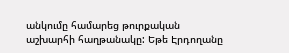անկումը համարեց թուրքական աշխարհի հաղթանակը: Եթե Էրդողանը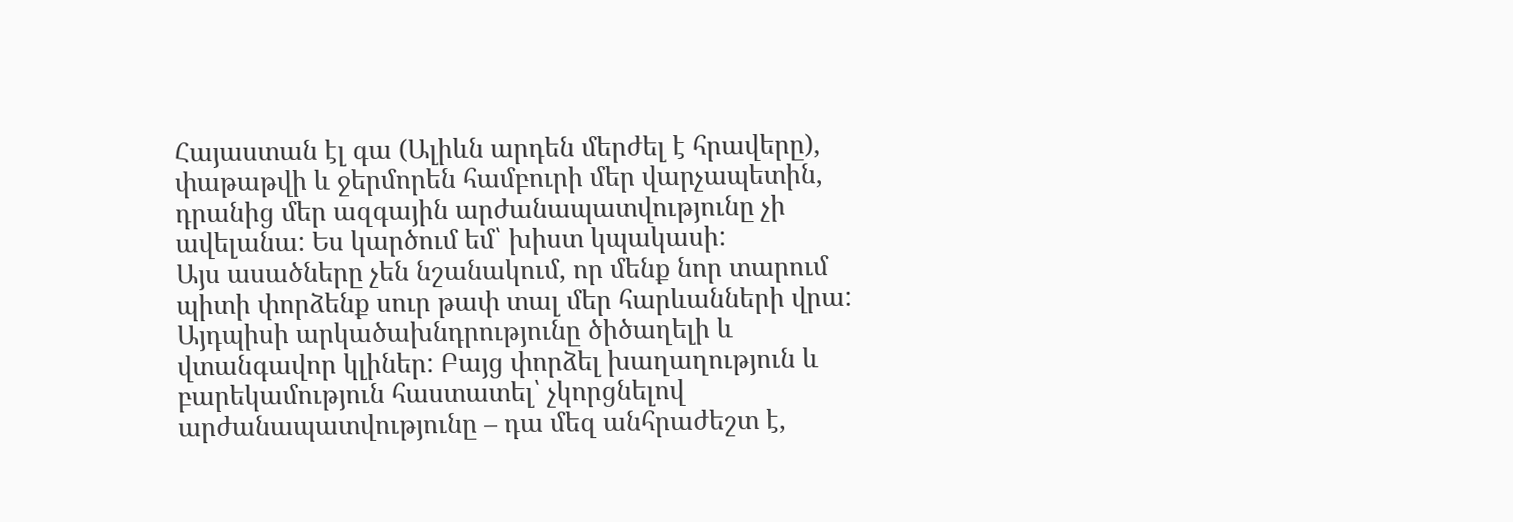Հայաստան էլ գա (Ալիևն արդեն մերժել է հրավերը), փաթաթվի և ջերմորեն համբուրի մեր վարչապետին, դրանից մեր ազգային արժանապատվությունը չի ավելանա: Ես կարծում եմ՝ խիստ կպակասի:
Այս ասածները չեն նշանակում, որ մենք նոր տարում պիտի փորձենք սուր թափ տալ մեր հարևանների վրա: Այդպիսի արկածախնդրությունը ծիծաղելի և վտանգավոր կլիներ: Բայց փորձել խաղաղություն և բարեկամություն հաստատել՝ չկորցնելով արժանապատվությունը – դա մեզ անհրաժեշտ է,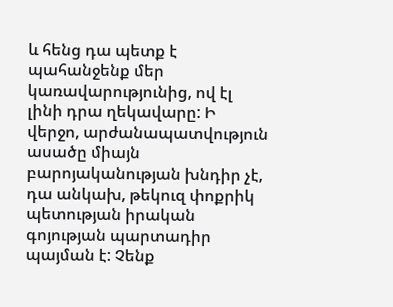և հենց դա պետք է պահանջենք մեր կառավարությունից, ով էլ լինի դրա ղեկավարը: Ի վերջո, արժանապատվություն ասածը միայն բարոյականության խնդիր չէ, դա անկախ, թեկուզ փոքրիկ պետության իրական գոյության պարտադիր պայման է: Չենք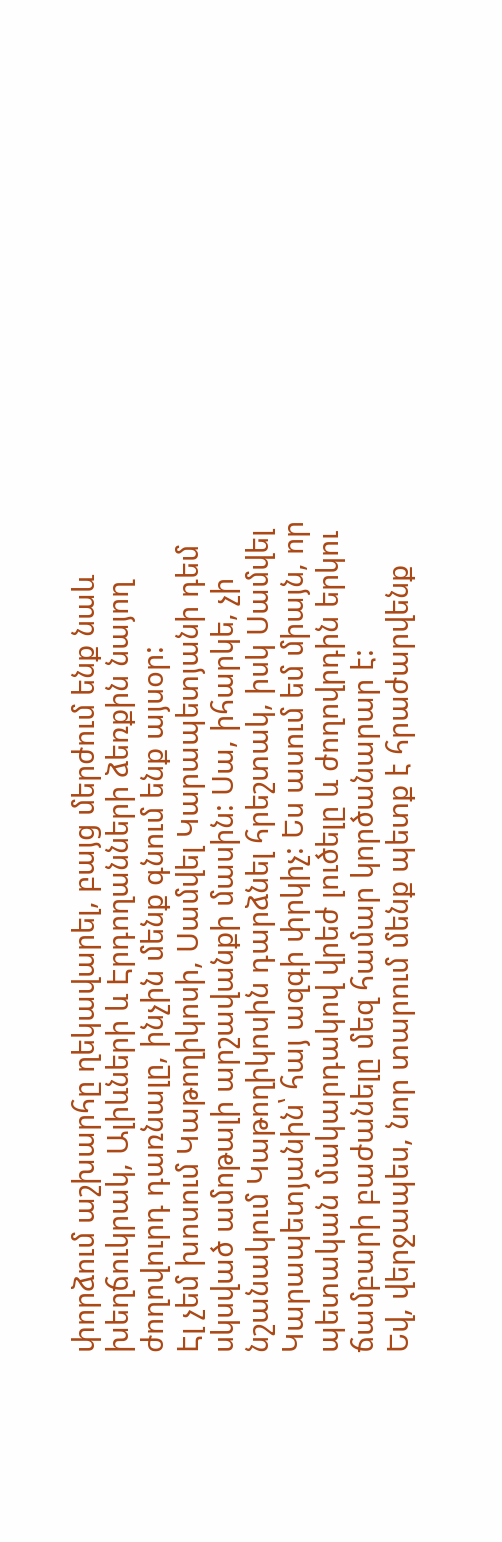փորձում աշխարհը ղեկավարել, բայց մերժում ենք նաև խեղճուկրակ, Ալիևների և Էրդողանների ձեռքին նայող ժողովուրդ դառնալը, ինչին մենք գնում ենք այսօր:
Էլ չեմ խոսում Կաթողիկոսի, Սամվել Կարապետյանի դեմ սկսված ամոթալի արշավանքի մասին: Սա, իհարկե, չի նշանակում Կաթողիկոսին դարձնել հրեշտակ, իսկ Սամվել Կարապետյանին՝ հայ ազգի փրկիչ: Ես ասում եմ միայն, որ պետական մակարդակով վրեժ լուծելը և ժողովրդին երկու ճամբարի բաժանելը մեզ համար կործանարար է:
Եվ, վերջապես, նոր տարում մենք պետք է հրաժարվենք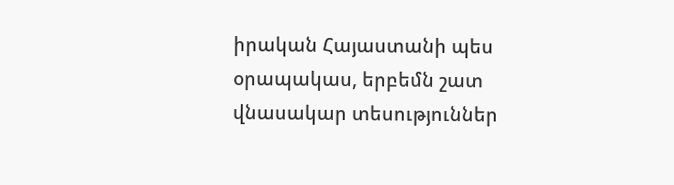իրական Հայաստանի պես օրապակաս, երբեմն շատ վնասակար տեսություններ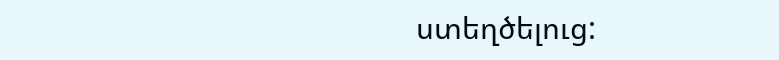ստեղծելուց: